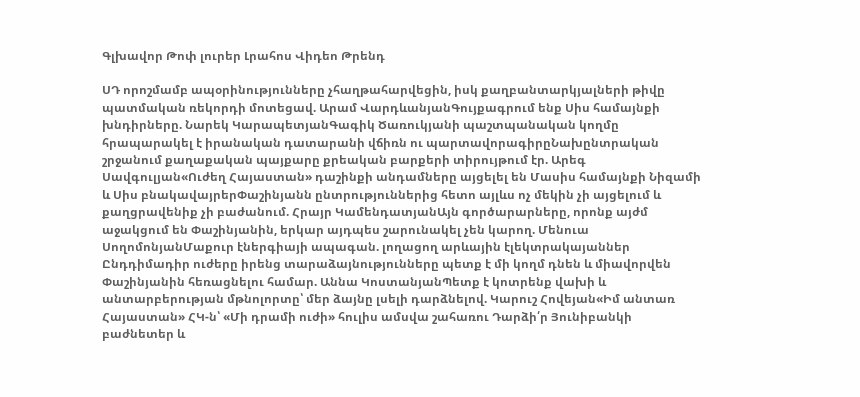Գլխավոր Թոփ լուրեր Լրահոս Վիդեո Թրենդ

ՍԴ որոշմամբ ապօրինությունները չհաղթահարվեցին, իսկ քաղբանտարկյալների թիվը պատմական ռեկորդի մոտեցավ. Արամ ՎարդևանյանԳույքագրում ենք Սիս համայնքի խնդիրները. Նարեկ ԿարապետյանԳագիկ Ծառուկյանի պաշտպանական կողմը հրապարակել է իրանական դատարանի վճիռն ու պարտավորագիրըՆախընտրական շրջանում քաղաքական պայքարը քրեական բարքերի տիրույթում էր. Արեգ Սավգուլյան«Ուժեղ Հայաստան» դաշինքի անդամները այցելել են Մասիս համայնքի Նիզամի և Սիս բնակավայրերՓաշինյանն ընտրություններից հետո այլևս ոչ մեկին չի այցելում և քաղցրավենիք չի բաժանում. Հրայր ԿամենդատյանԱյն գործարարները, որոնք այժմ աջակցում են Փաշինյանին, երկար այդպես շարունակել չեն կարող. Մենուա ՍողոմոնյանՄաքուր էներգիայի ապագան. լողացող արևային էլեկտրակայաններ Ընդդիմադիր ուժերը իրենց տարաձայնությունները պետք է մի կողմ դնեն և միավորվեն Փաշինյանին հեռացնելու համար. Աննա ԿոստանյանՊետք է կոտրենք վախի և անտարբերության մթնոլորտը՝ մեր ձայնը լսելի դարձնելով. Կարուշ Հովեյան«Իմ անտառ Հայաստան» ՀԿ-ն՝ «Մի դրամի ուժի» հուլիս ամսվա շահառու Դարձի՛ր Յունիբանկի բաժնետեր և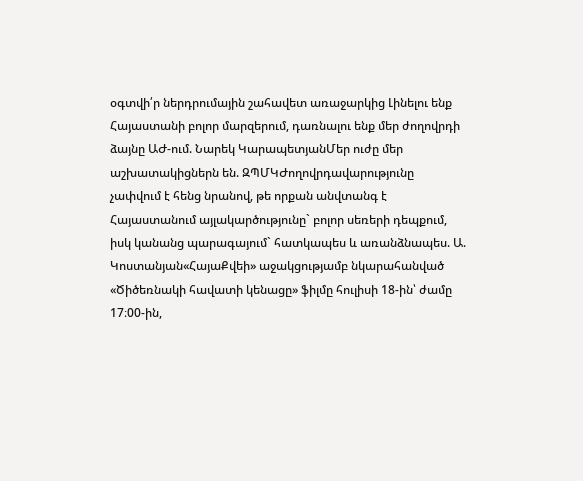օգտվի՛ր ներդրումային շահավետ առաջարկից Լինելու ենք Հայաստանի բոլոր մարզերում, դառնալու ենք մեր ժողովրդի ձայնը ԱԺ-ում. Նարեկ ԿարապետյանՄեր ուժը մեր աշխատակիցներն են. ԶՊՄԿԺողովրդավարությունը չափվում է հենց նրանով, թե որքան անվտանգ է Հայաստանում այլակարծությունը` բոլոր սեռերի դեպքում, իսկ կանանց պարագայում` հատկապես և առանձնապես. Ա. Կոստանյան«ՀայաՔվեի» աջակցությամբ նկարահանված «Ծիծեռնակի հավատի կենացը» ֆիլմը հուլիսի 18-ին՝ ժամը 17։00-ին,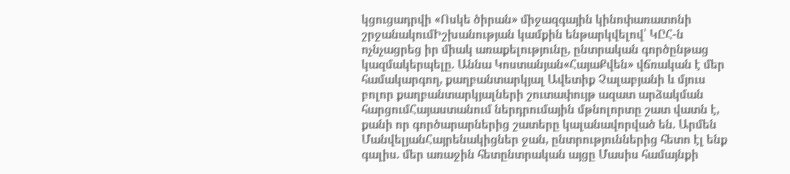կցուցադրվի «Ոսկե ծիրան» միջազգային կինոփառատոնի շրջանակումԻշխանության կամքին ենթարկվելով՝ ԿԸՀ-ն ոչնչացրեց իր միակ առաքելությունը, ընտրական գործընթաց կազմակերպելը. Աննա Կոստանյան«ՀայաՔվեն» վճռական է մեր համակարգող, քաղբանտարկյալ Ավետիք Չալաբյանի և մյուս բոլոր քաղբանտարկյալների շուտափույթ ազատ արձակման հարցումՀայաստանում ներդրումային մթնոլորտը շատ վատն է, քանի որ գործարարներից շատերը կալանավորված են. Արմեն ՄանվելյանՀայրենակիցներ ջան, ընտրություններից հետո էլ ենք գալիս. մեր առաջին հետընտրական այցը Մասիս համայնքի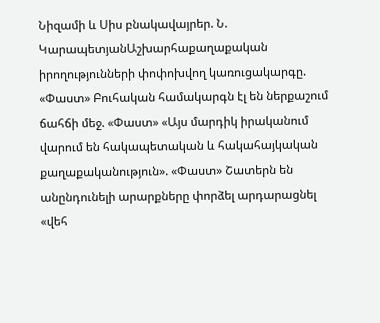Նիզամի և Սիս բնակավայրեր. Ն. ԿարապետյանԱշխարհաքաղաքական իրողությունների փոփոխվող կառուցակարգը. «Փաստ» Բուհական համակարգն էլ են ներքաշում ճահճի մեջ. «Փաստ» «Այս մարդիկ իրականում վարում են հակապետական և հակահայկական քաղաքականություն». «Փաստ» Շատերն են անընդունելի արարքները փորձել արդարացնել «վեհ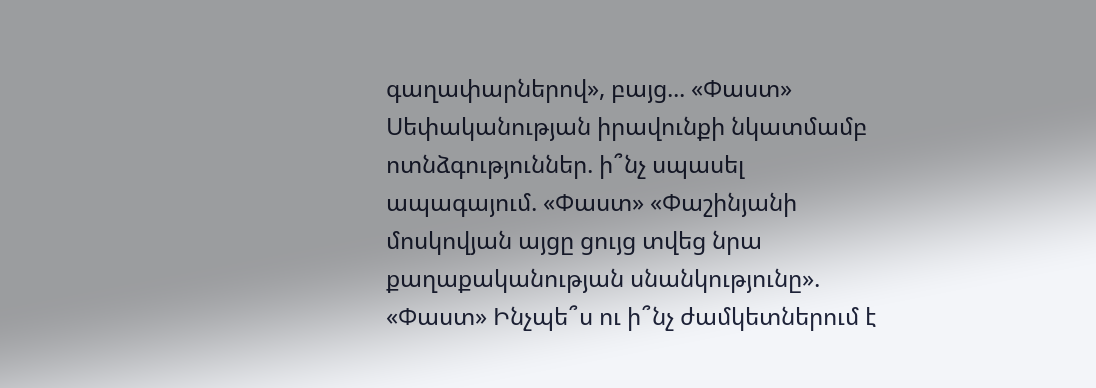գաղափարներով», բայց... «Փաստ» Սեփականության իրավունքի նկատմամբ ոտնձգություններ. ի՞նչ սպասել ապագայում. «Փաստ» «Փաշինյանի մոսկովյան այցը ցույց տվեց նրա քաղաքականության սնանկությունը». «Փաստ» Ինչպե՞ս ու ի՞նչ ժամկետներում է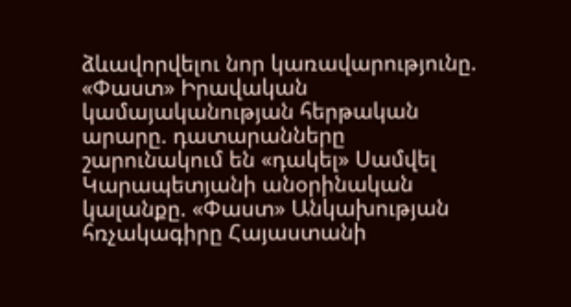ձևավորվելու նոր կառավարությունը. «Փաստ» Իրավական կամայականության հերթական արարը. դատարանները շարունակում են «դակել» Սամվել Կարապետյանի անօրինական կալանքը. «Փաստ» Անկախության հռչակագիրը Հայաստանի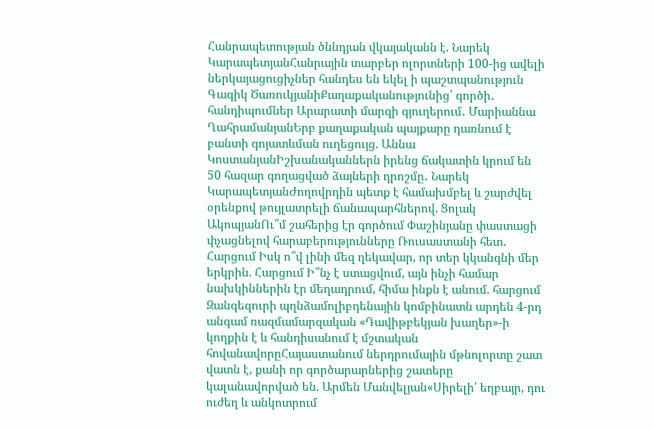Հանրապետության ծննդյան վկայականն է. Նարեկ ԿարապետյանՀանրային տարբեր ոլորտների 100-ից ավելի ներկայացուցիչներ հանդես են եկել ի պաշտպանություն Գագիկ ԾառուկյանիՔաղաքականությունից՝ գործի․ հանդիպումներ Արարատի մարզի գյուղերում․ Մարիաննա ՂահրամանյանԵրբ քաղաքական պայքարը դառնում է բանտի գոյատևման ուղեցույց. Աննա ԿոստանյանԻշխանականներն իրենց ճակատին կրում են 50 հազար գողացված ձայների դրոշմը․ Նարեկ ԿարապետյանԺողովրդին պետք է համախմբել և շարժվել օրենքով թույլատրելի ճանապարհներով. Ցոլակ ԱկոպյանՈւ՞մ շահերից էր գործում Փաշինյանը փաստացի փչացնելով հարաբերությունները Ռուսաստանի հետ․ Հարցում Իսկ ո՞վ լինի մեզ ղեկավար, որ տեր կկանգնի մեր երկրին. Հարցում Ի՞նչ է ստացվում, այն ինչի համար նախկիններին էր մեղադրում, հիմա ինքն է անում. հարցում Զանգեզուրի պղնձամոլիբդենային կոմբինատն արդեն 4-րդ անգամ ռազմամարզական «Դավիթբեկյան խաղեր»-ի կողքին է և հանդիսանում է մշտական հովանավորըՀայաստանում ներդրումային մթնոլորտը շատ վատն է, քանի որ գործարարներից շատերը կալանավորված են. Արմեն Մանվելյան«Սիրելի՛ եղբայր, դու ուժեղ և անկոտրում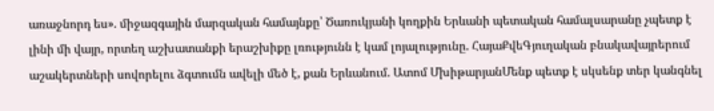առաջնորդ ես». միջազգային մարզական համայնքը՝ Ծառուկյանի կողքին Երևանի պետական համալսարանը չպետք է լինի մի վայր, որտեղ աշխատանքի երաշխիքը լռությունն է կամ լոյալությունը. ՀայաՔվեԳյուղական բնակավայրերում աշակերտների սովորելու ձգտումն ավելի մեծ է, քան Երևանում. Ատոմ ՄխիթարյանՄենք պետք է սկսենք տեր կանգնել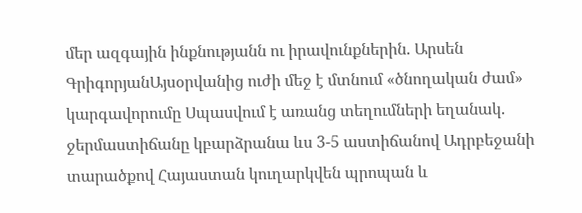մեր ազգային ինքնությանն ու իրավունքներին. Արսեն ԳրիգորյանԱյսօրվանից ուժի մեջ է մտնում «ծնողական ժամ» կարգավորումը Սպասվում է առանց տեղումների եղանակ. ջերմաստիճանը կբարձրանա ևս 3-5 աստիճանով Ադրբեջանի տարածքով Հայաստան կուղարկվեն պրոպան և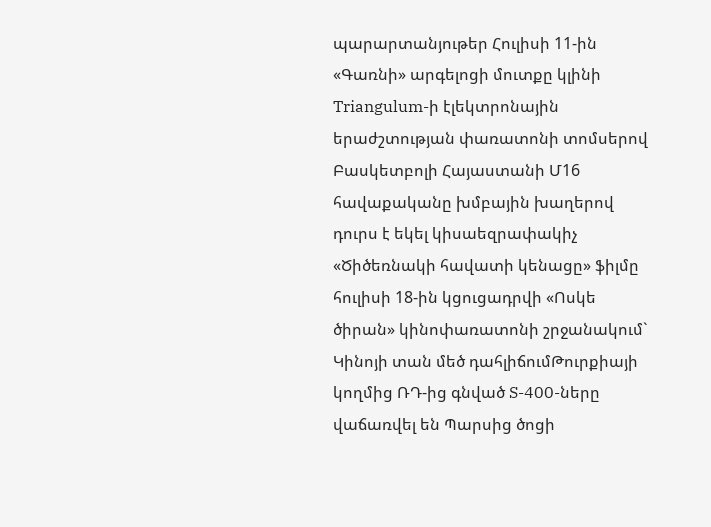պարարտանյութեր Հուլիսի 11-ին «Գառնի» արգելոցի մուտքը կլինի Triangulum-ի էլեկտրոնային երաժշտության փառատոնի տոմսերով Բասկետբոլի Հայաստանի Մ16 հավաքականը խմբային խաղերով դուրս է եկել կիսաեզրափակիչ «Ծիծեռնակի հավատի կենացը» ֆիլմը հուլիսի 18-ին կցուցադրվի «Ոսկե ծիրան» կինոփառատոնի շրջանակում` Կինոյի տան մեծ դահլիճումԹուրքիայի կողմից ՌԴ-ից գնված S-400-ները վաճառվել են Պարսից ծոցի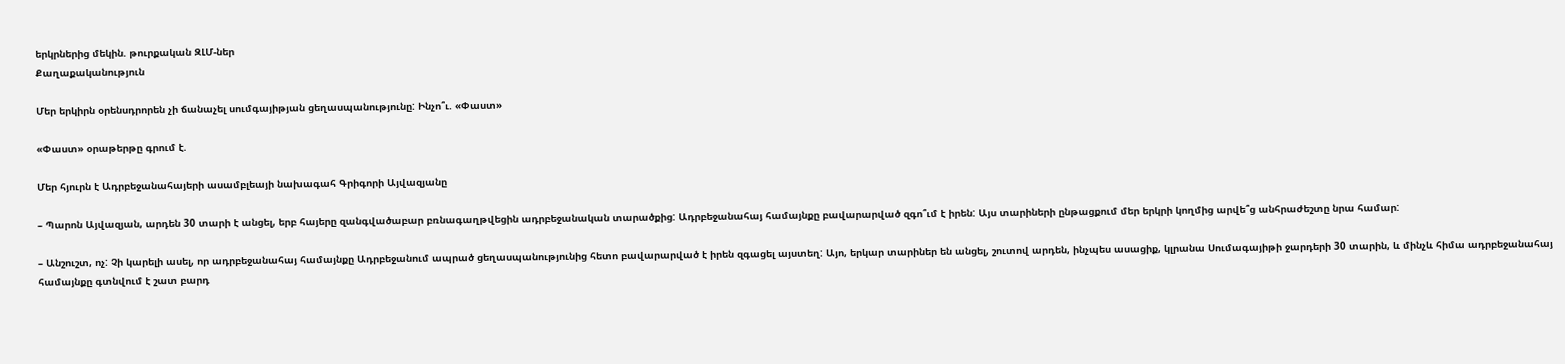երկրներից մեկին. թուրքական ԶԼՄ-ներ
Քաղաքականություն

Մեր երկիրն օրենսդրորեն չի ճանաչել սումգայիթյան ցեղասպանությունը: Ինչո՞ւ. «Փաստ»

«Փաստ» օրաթերթը գրում է.

Մեր հյուրն է Ադրբեջանահայերի ասամբլեայի նախագահ Գրիգորի Այվազյանը

– Պարոն Այվազյան, արդեն 30 տարի է անցել, երբ հայերը զանգվածաբար բռնագաղթվեցին ադրբեջանական տարածքից: Ադրբեջանահայ համայնքը բավարարված զգո՞ւմ է իրեն: Այս տարիների ընթացքում մեր երկրի կողմից արվե՞ց անհրաժեշտը նրա համար:

– Անշուշտ, ոչ: Չի կարելի ասել, որ ադրբեջանահայ համայնքը Ադրբեջանում ապրած ցեղասպանությունից հետո բավարարված է իրեն զգացել այստեղ: Այո, երկար տարիներ են անցել, շուտով արդեն, ինչպես ասացիք, կլրանա Սումագայիթի ջարդերի 30 տարին, և մինչև հիմա ադրբեջանահայ համայնքը գտնվում է շատ բարդ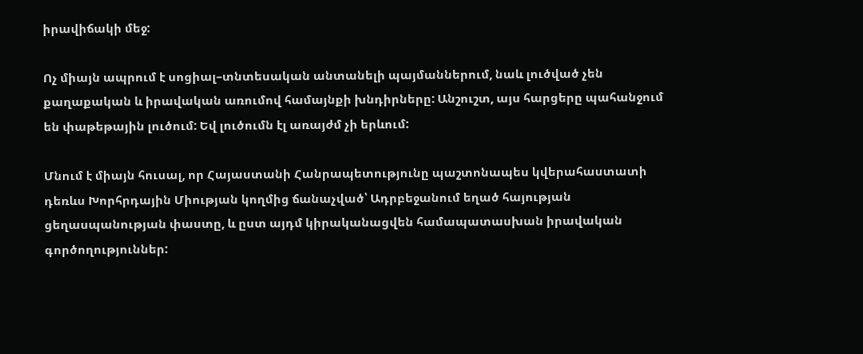իրավիճակի մեջ:

Ոչ միայն ապրում է սոցիալ–տնտեսական անտանելի պայմաններում, նաև լուծված չեն քաղաքական և իրավական առումով համայնքի խնդիրները: Անշուշտ, այս հարցերը պահանջում են փաթեթային լուծում: Եվ լուծումն էլ առայժմ չի երևում:

Մնում է միայն հուսալ, որ Հայաստանի Հանրապետությունը պաշտոնապես կվերահաստատի դեռևս Խորհրդային Միության կողմից ճանաչված՝ Ադրբեջանում եղած հայության ցեղասպանության փաստը, և ըստ այդմ կիրականացվեն համապատասխան իրավական գործողություններ: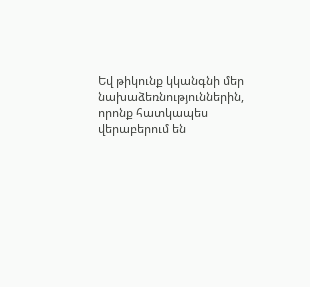Եվ թիկունք կկանգնի մեր նախաձեռնություններին, որոնք հատկապես վերաբերում են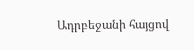Ադրբեջանի հայցով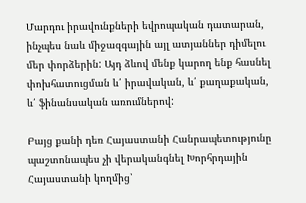Մարդու իրավունքների եվրոպական դատարան, ինչպես նաև միջազգային այլ ատյաններ դիմելու մեր փորձերին: Այդ ձևով մենք կարող ենք հասնել փոխհատուցման և՛ իրավական, և՛ քաղաքական, և՛ ֆինանսական առումներով:

Բայց քանի դեռ Հայաստանի Հանրապետությունը պաշտոնապես չի վերականգնել Խորհրդային Հայաստանի կողմից՝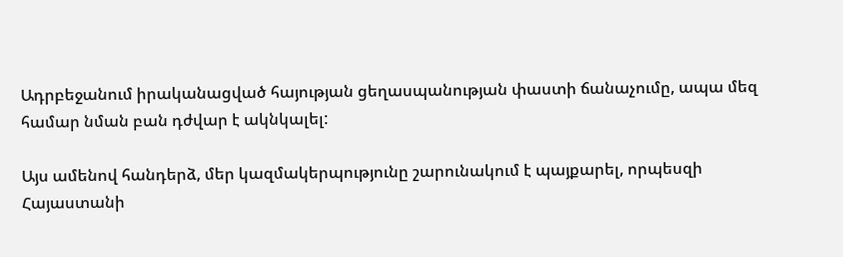Ադրբեջանում իրականացված հայության ցեղասպանության փաստի ճանաչումը, ապա մեզ համար նման բան դժվար է ակնկալել:

Այս ամենով հանդերձ, մեր կազմակերպությունը շարունակում է պայքարել, որպեսզի Հայաստանի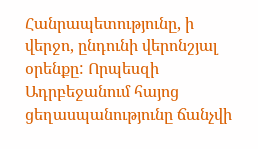Հանրապետությունը, ի վերջո, ընդունի վերոնշյալ օրենքը: Որպեսզի Ադրբեջանում հայոց ցեղասպանությունը ճանչվի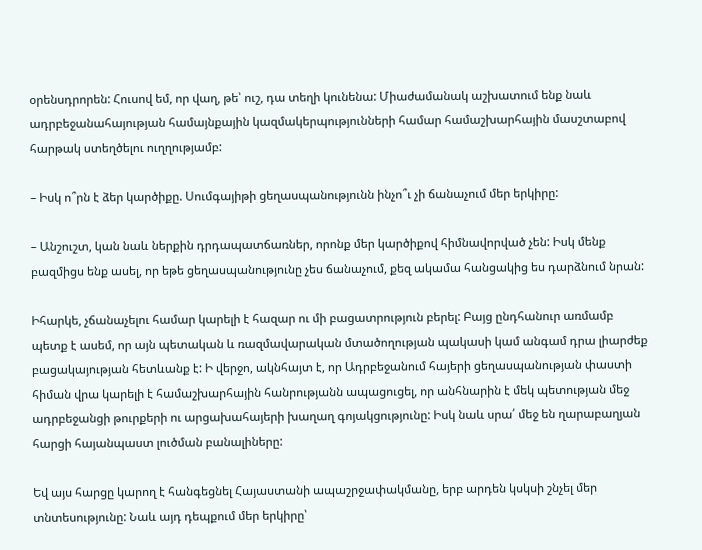օրենսդրորեն: Հուսով եմ, որ վաղ, թե՝ ուշ, դա տեղի կունենա: Միաժամանակ աշխատում ենք նաև ադրբեջանահայության համայնքային կազմակերպությունների համար համաշխարհային մասշտաբով հարթակ ստեղծելու ուղղությամբ:

– Իսկ ո՞րն է ձեր կարծիքը. Սումգայիթի ցեղասպանությունն ինչո՞ւ չի ճանաչում մեր երկիրը:

– Անշուշտ, կան նաև ներքին դրդապատճառներ, որոնք մեր կարծիքով հիմնավորված չեն: Իսկ մենք բազմիցս ենք ասել, որ եթե ցեղասպանությունը չես ճանաչում, քեզ ակամա հանցակից ես դարձնում նրան:

Իհարկե, չճանաչելու համար կարելի է հազար ու մի բացատրություն բերել: Բայց ընդհանուր առմամբ պետք է ասեմ, որ այն պետական և ռազմավարական մտածողության պակասի կամ անգամ դրա լիարժեք բացակայության հետևանք է: Ի վերջո, ակնհայտ է, որ Ադրբեջանում հայերի ցեղասպանության փաստի հիման վրա կարելի է համաշխարհային հանրությանն ապացուցել, որ անհնարին է մեկ պետության մեջ ադրբեջանցի թուրքերի ու արցախահայերի խաղաղ գոյակցությունը: Իսկ նաև սրա՛ մեջ են ղարաբաղյան հարցի հայանպաստ լուծման բանալիները:

Եվ այս հարցը կարող է հանգեցնել Հայաստանի ապաշրջափակմանը, երբ արդեն կսկսի շնչել մեր տնտեսությունը: Նաև այդ դեպքում մեր երկիրը՝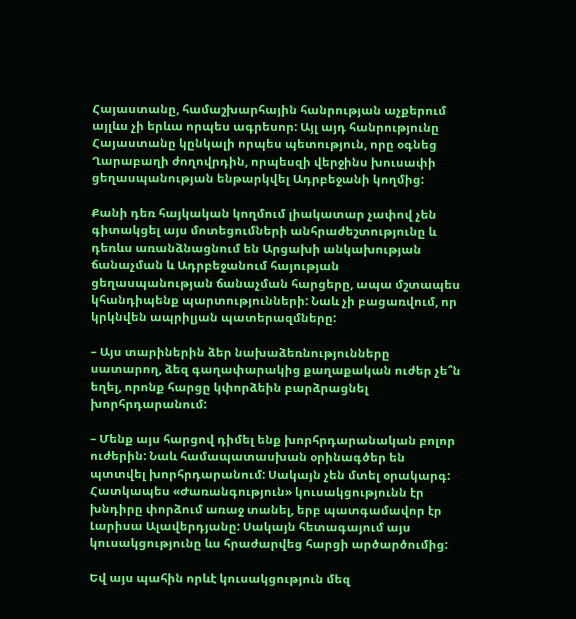Հայաստանը, համաշխարհային հանրության աչքերում այլևս չի երևա որպես ագրեսոր: Այլ այդ հանրությունը Հայաստանը կընկալի որպես պետություն, որը օգնեց Ղարաբաղի ժողովրդին, որպեսզի վերջինս խուսափի ցեղասպանության ենթարկվել Ադրբեջանի կողմից:

Քանի դեռ հայկական կողմում լիակատար չափով չեն գիտակցել այս մոտեցումների անհրաժեշտությունը և դեռևս առանձնացնում են Արցախի անկախության ճանաչման և Ադրբեջանում հայության ցեղասպանության ճանաչման հարցերը, ապա մշտապես կհանդիպենք պարտությունների: Նաև չի բացառվում, որ կրկնվեն ապրիլյան պատերազմները:

– Այս տարիներին ձեր նախաձեռնությունները սատարող, ձեզ գաղափարակից քաղաքական ուժեր չե՞ն եղել, որոնք հարցը կփորձեին բարձրացնել խորհրդարանում:

– Մենք այս հարցով դիմել ենք խորհրդարանական բոլոր ուժերին: Նաև համապատասխան օրինագծեր են պտտվել խորհրդարանում: Սակայն չեն մտել օրակարգ: Հատկապես «Ժառանգություն» կուսակցությունն էր խնդիրը փորձում առաջ տանել, երբ պատգամավոր էր Լարիսա Ալավերդյանը: Սակայն հետագայում այս կուսակցությունը ևս հրաժարվեց հարցի արծարծումից:

Եվ այս պահին որևէ կուսակցություն մեզ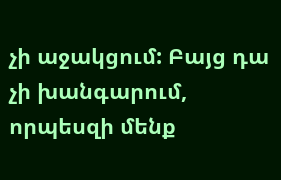չի աջակցում: Բայց դա չի խանգարում, որպեսզի մենք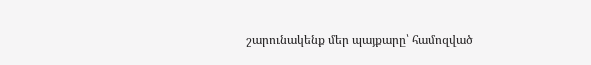շարունակենք մեր պայքարը՝ համոզված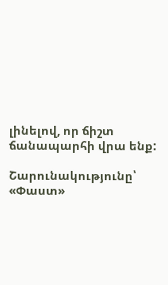լինելով, որ ճիշտ ճանապարհի վրա ենք:

Շարունակությունը՝ «Փաստ»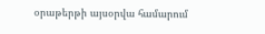օրաթերթի այսօրվա համարում